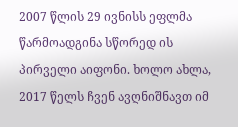2007 წლის 29 ივნისს ეფლმა წარმოადგინა სწორედ ის პირველი აიფონი. ხოლო ახლა, 2017 წელს ჩვენ ავღნიშნავთ იმ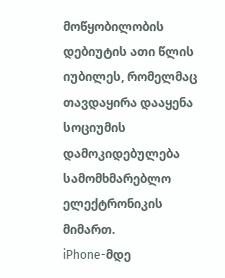მოწყობილობის დებიუტის ათი წლის იუბილეს, რომელმაც თავდაყირა დააყენა სოციუმის დამოკიდებულება სამომხმარებლო ელექტრონიკის მიმართ.
iPhone-მდე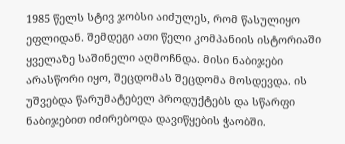1985 წელს სტივ ჯობსი აიძულეს, რომ წასულიყო ეფლიდან. შემდეგი ათი წელი კომპანიის ისტორიაში ყველაზე საშინელი აღმოჩნდა. მისი ნაბიჯები არასწორი იყო, შეცდომას შეცდომა მოსდევდა. ის უშვებდა წარუმატებელ პროდუქტებს და სწარფი ნაბიჯებით იძირებოდა დავიწყების ჭაობში.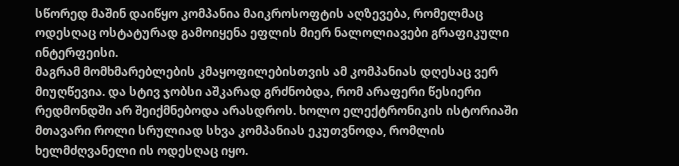სწორედ მაშინ დაიწყო კომპანია მაიკროსოფტის აღზევება, რომელმაც ოდესღაც ოსტატურად გამოიყენა ეფლის მიერ ნალოლიავები გრაფიკული ინტერფეისი.
მაგრამ მომხმარებლების კმაყოფილებისთვის ამ კომპანიას დღესაც ვერ მიუღწევია. და სტივ ჯობსი აშკარად გრძნობდა, რომ არაფერი წესიერი რედმონდში არ შეიქმნებოდა არასდროს. ხოლო ელექტრონიკის ისტორიაში მთავარი როლი სრულიად სხვა კომპანიას ეკუთვნოდა, რომლის ხელმძღვანელი ის ოდესღაც იყო.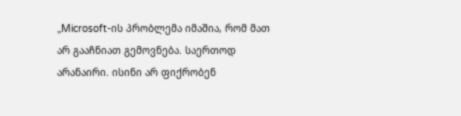„Microsoft-ის პრობლემა იმაშია, რომ მათ არ გააჩნიათ გემოვნება. საერთოდ არანაირი. ისინი არ ფიქრობენ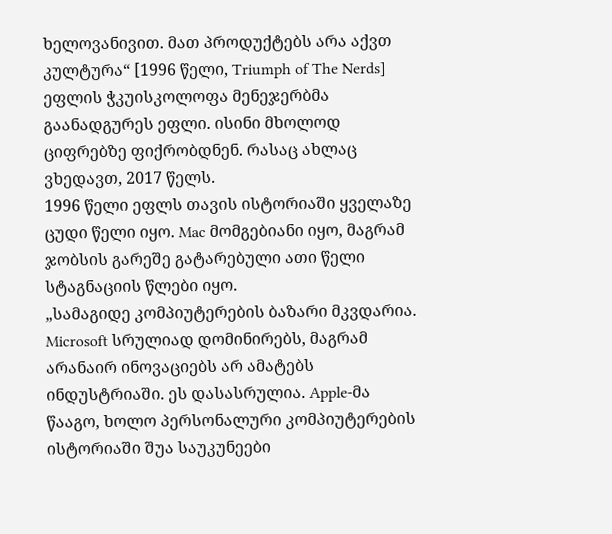ხელოვანივით. მათ პროდუქტებს არა აქვთ კულტურა“ [1996 წელი, Triumph of The Nerds]
ეფლის ჭკუისკოლოფა მენეჯერბმა გაანადგურეს ეფლი. ისინი მხოლოდ ციფრებზე ფიქრობდნენ. რასაც ახლაც ვხედავთ, 2017 წელს.
1996 წელი ეფლს თავის ისტორიაში ყველაზე ცუდი წელი იყო. Mac მომგებიანი იყო, მაგრამ ჯობსის გარეშე გატარებული ათი წელი სტაგნაციის წლები იყო.
„სამაგიდე კომპიუტერების ბაზარი მკვდარია. Microsoft სრულიად დომინირებს, მაგრამ არანაირ ინოვაციებს არ ამატებს ინდუსტრიაში. ეს დასასრულია. Apple-მა წააგო, ხოლო პერსონალური კომპიუტერების ისტორიაში შუა საუკუნეები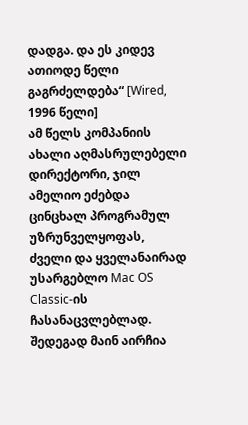დადგა. და ეს კიდევ ათიოდე წელი გაგრძელდება“ [Wired, 1996 წელი]
ამ წელს კომპანიის ახალი აღმასრულებელი დირექტორი, ჯილ ამელიო ეძებდა ცინცხალ პროგრამულ უზრუნველყოფას, ძველი და ყველანაირად უსარგებლო Mac OS Classic-ის ჩასანაცვლებლად.
შედეგად მაინ აირჩია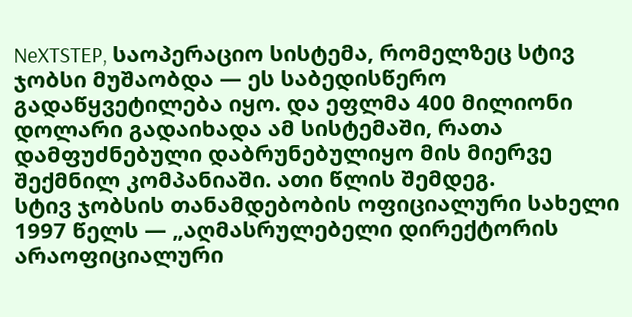NeXTSTEP, საოპერაციო სისტემა, რომელზეც სტივ ჯობსი მუშაობდა — ეს საბედისწერო გადაწყვეტილება იყო. და ეფლმა 400 მილიონი დოლარი გადაიხადა ამ სისტემაში, რათა დამფუძნებული დაბრუნებულიყო მის მიერვე შექმნილ კომპანიაში. ათი წლის შემდეგ.
სტივ ჯობსის თანამდებობის ოფიციალური სახელი 1997 წელს — „აღმასრულებელი დირექტორის არაოფიციალური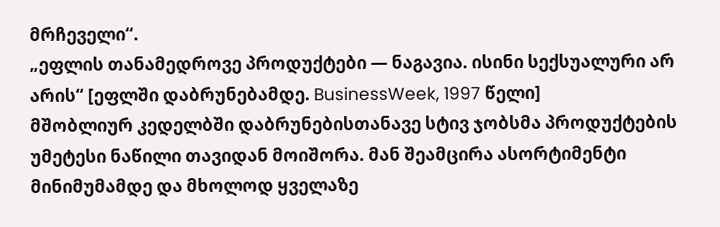მრჩეველი“.
„ეფლის თანამედროვე პროდუქტები — ნაგავია. ისინი სექსუალური არ არის“ [ეფლში დაბრუნებამდე. BusinessWeek, 1997 წელი]
მშობლიურ კედელბში დაბრუნებისთანავე სტივ ჯობსმა პროდუქტების უმეტესი ნაწილი თავიდან მოიშორა. მან შეამცირა ასორტიმენტი მინიმუმამდე და მხოლოდ ყველაზე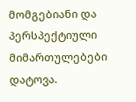მომგებიანი და პერსპექტიული მიმართულებები დატოვა.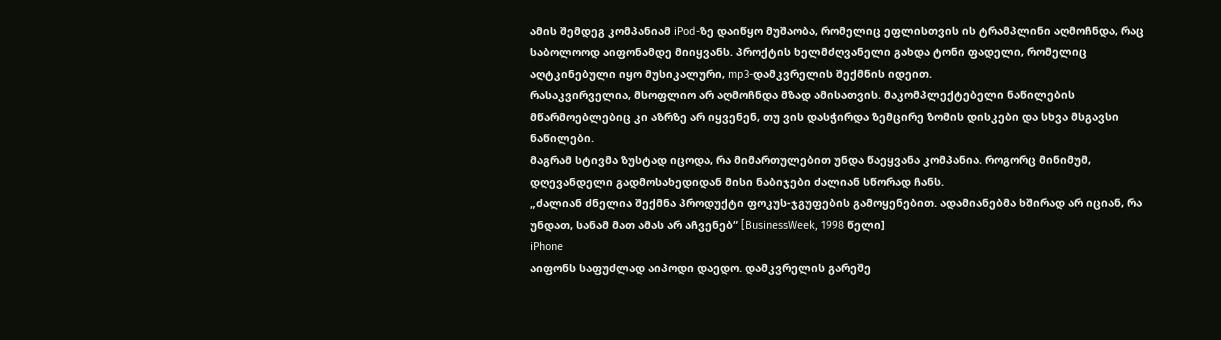ამის შემდეგ კომპანიამ iPod-ზე დაიწყო მუშაობა, რომელიც ეფლისთვის ის ტრამპლინი აღმოჩნდა, რაც საბოლოოდ აიფონამდე მიიყვანს. პროქტის ხელმძღვანელი გახდა ტონი ფადელი, რომელიც აღტკინებული იყო მუსიკალური, mp3-დამკვრელის შექმნის იდეით.
რასაკვირველია, მსოფლიო არ აღმოჩნდა მზად ამისათვის. მაკომპლექტებელი ნაწილების მწარმოებლებიც კი აზრზე არ იყვენენ, თუ ვის დასჭირდა ზემცირე ზომის დისკები და სხვა მსგავსი ნაწილები.
მაგრამ სტივმა ზუსტად იცოდა, რა მიმართულებით უნდა წაეყვანა კომპანია. როგორც მინიმუმ, დღევანდელი გადმოსახედიდან მისი ნაბიჯები ძალიან სწორად ჩანს.
„ძალიან ძნელია შექმნა პროდუქტი ფოკუს-ჯგუფების გამოყენებით. ადამიანებმა ხშირად არ იციან, რა უნდათ, სანამ მათ ამას არ აჩვენებ“ [BusinessWeek, 1998 წელი]
iPhone
აიფონს საფუძლად აიპოდი დაედო. დამკვრელის გარეშე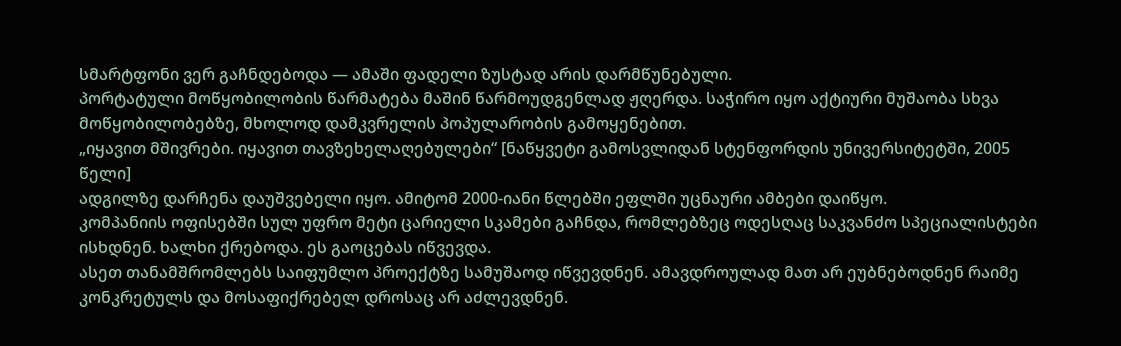სმარტფონი ვერ გაჩნდებოდა — ამაში ფადელი ზუსტად არის დარმწუნებული.
პორტატული მოწყობილობის წარმატება მაშინ წარმოუდგენლად ჟღერდა. საჭირო იყო აქტიური მუშაობა სხვა მოწყობილობებზე, მხოლოდ დამკვრელის პოპულარობის გამოყენებით.
„იყავით მშივრები. იყავით თავზეხელაღებულები“ [ნაწყვეტი გამოსვლიდან სტენფორდის უნივერსიტეტში, 2005 წელი]
ადგილზე დარჩენა დაუშვებელი იყო. ამიტომ 2000-იანი წლებში ეფლში უცნაური ამბები დაიწყო.
კომპანიის ოფისებში სულ უფრო მეტი ცარიელი სკამები გაჩნდა, რომლებზეც ოდესღაც საკვანძო სპეციალისტები ისხდნენ. ხალხი ქრებოდა. ეს გაოცებას იწვევდა.
ასეთ თანამშრომლებს საიფუმლო პროექტზე სამუშაოდ იწვევდნენ. ამავდროულად მათ არ ეუბნებოდნენ რაიმე კონკრეტულს და მოსაფიქრებელ დროსაც არ აძლევდნენ.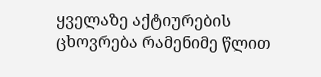ყველაზე აქტიურების ცხოვრება რამენიმე წლით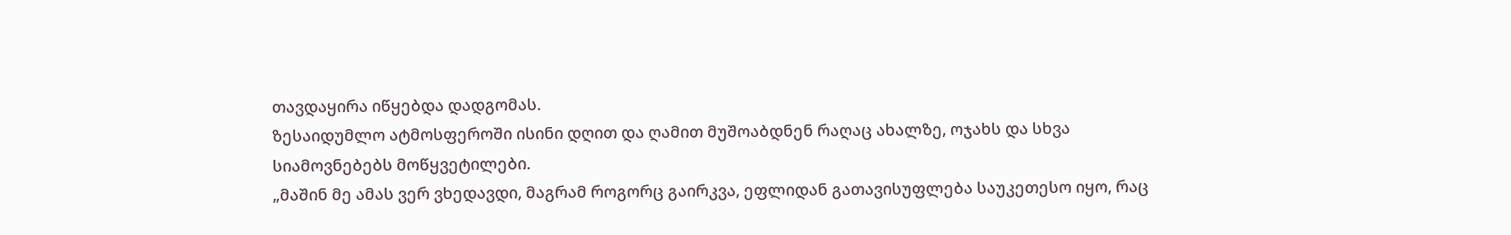თავდაყირა იწყებდა დადგომას.
ზესაიდუმლო ატმოსფეროში ისინი დღით და ღამით მუშოაბდნენ რაღაც ახალზე, ოჯახს და სხვა სიამოვნებებს მოწყვეტილები.
„მაშინ მე ამას ვერ ვხედავდი, მაგრამ როგორც გაირკვა, ეფლიდან გათავისუფლება საუკეთესო იყო, რაც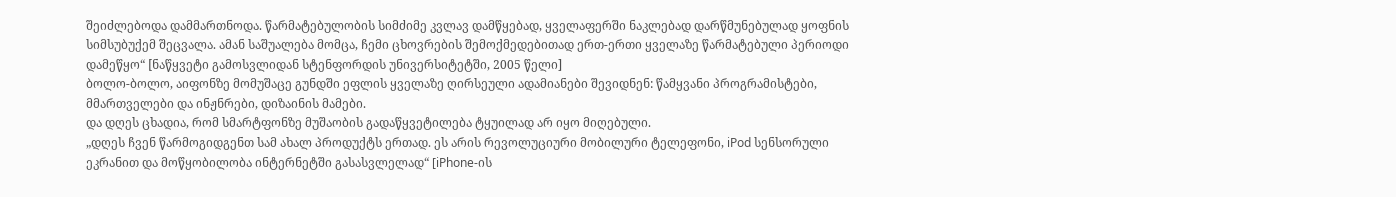შეიძლებოდა დამმართნოდა. წარმატებულობის სიმძიმე კვლავ დამწყებად, ყველაფერში ნაკლებად დარწმუნებულად ყოფნის სიმსუბუქემ შეცვალა. ამან საშუალება მომცა, ჩემი ცხოვრების შემოქმედებითად ერთ-ერთი ყველაზე წარმატებული პერიოდი დამეწყო“ [ნაწყვეტი გამოსვლიდან სტენფორდის უნივერსიტეტში, 2005 წელი]
ბოლო-ბოლო, აიფონზე მომუშაცე გუნდში ეფლის ყველაზე ღირსეული ადამიანები შევიდნენ: წამყვანი პროგრამისტები, მმართველები და ინჟნრები, დიზაინის მამები.
და დღეს ცხადია, რომ სმარტფონზე მუშაობის გადაწყვეტილება ტყუილად არ იყო მიღებული.
„დღეს ჩვენ წარმოგიდგენთ სამ ახალ პროდუქტს ერთად. ეს არის რევოლუციური მობილური ტელეფონი, iPod სენსორული ეკრანით და მოწყობილობა ინტერნეტში გასასვლელად“ [iPhone-ის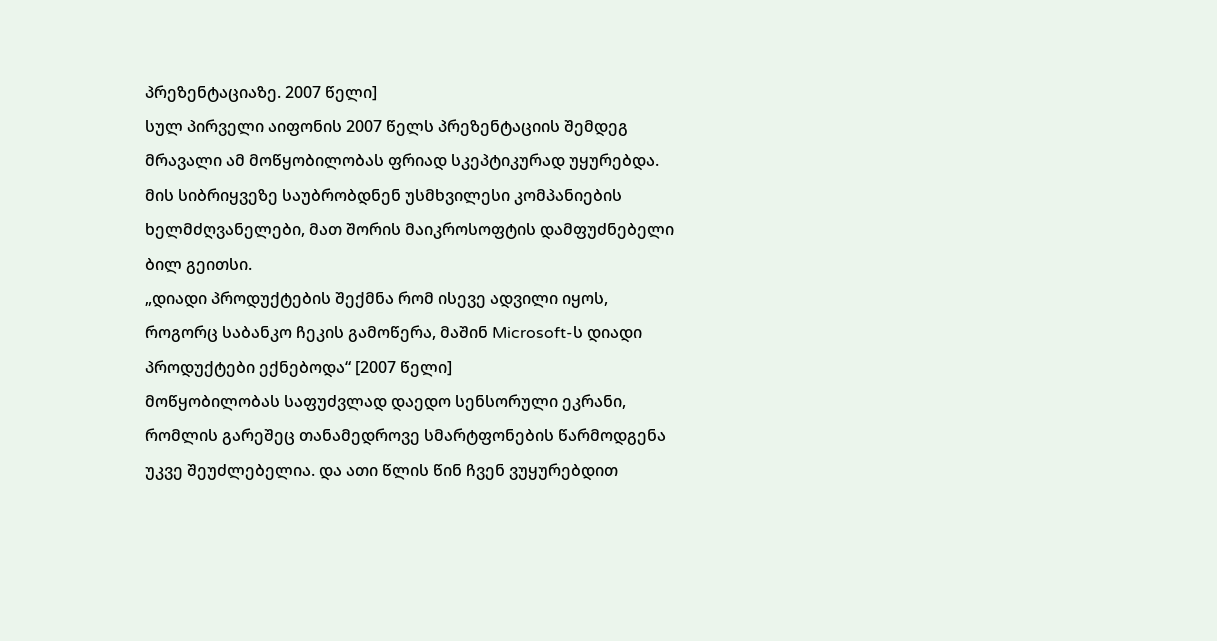პრეზენტაციაზე. 2007 წელი]
სულ პირველი აიფონის 2007 წელს პრეზენტაციის შემდეგ მრავალი ამ მოწყობილობას ფრიად სკეპტიკურად უყურებდა.
მის სიბრიყვეზე საუბრობდნენ უსმხვილესი კომპანიების ხელმძღვანელები, მათ შორის მაიკროსოფტის დამფუძნებელი ბილ გეითსი.
„დიადი პროდუქტების შექმნა რომ ისევე ადვილი იყოს, როგორც საბანკო ჩეკის გამოწერა, მაშინ Microsoft-ს დიადი პროდუქტები ექნებოდა“ [2007 წელი]
მოწყობილობას საფუძვლად დაედო სენსორული ეკრანი, რომლის გარეშეც თანამედროვე სმარტფონების წარმოდგენა უკვე შეუძლებელია. და ათი წლის წინ ჩვენ ვუყურებდით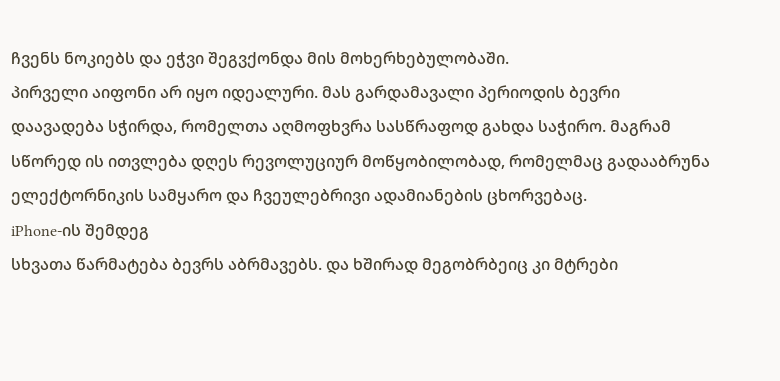ჩვენს ნოკიებს და ეჭვი შეგვქონდა მის მოხერხებულობაში.
პირველი აიფონი არ იყო იდეალური. მას გარდამავალი პერიოდის ბევრი დაავადება სჭირდა, რომელთა აღმოფხვრა სასწრაფოდ გახდა საჭირო. მაგრამ სწორედ ის ითვლება დღეს რევოლუციურ მოწყობილობად, რომელმაც გადააბრუნა ელექტორნიკის სამყარო და ჩვეულებრივი ადამიანების ცხორვებაც.
iPhone-ის შემდეგ
სხვათა წარმატება ბევრს აბრმავებს. და ხშირად მეგობრბეიც კი მტრები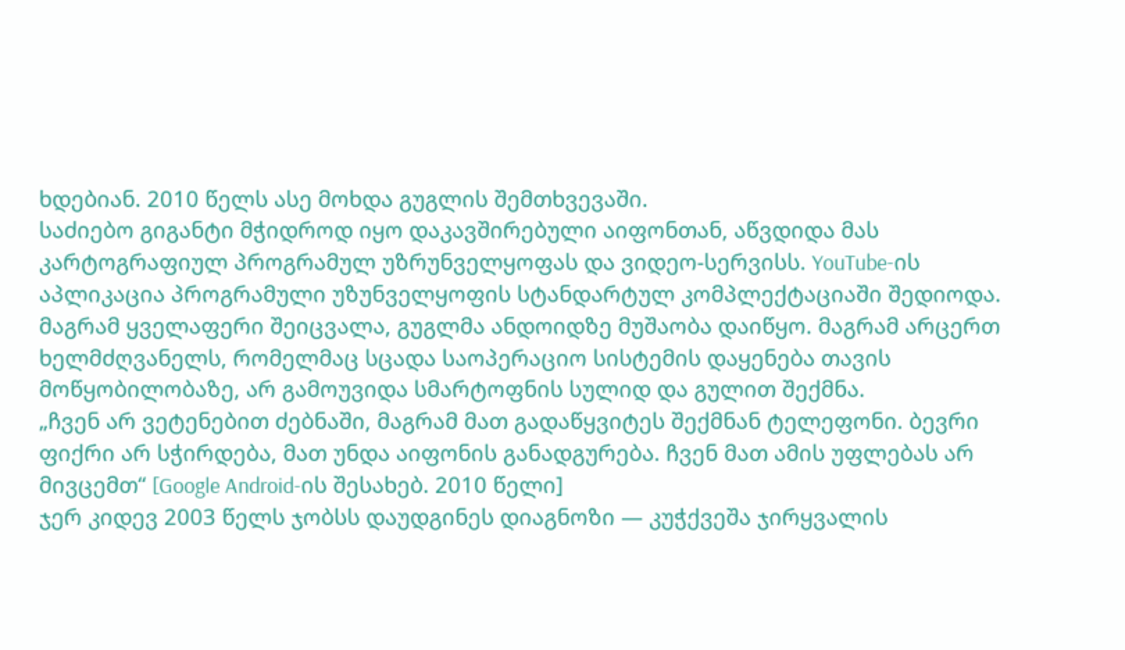ხდებიან. 2010 წელს ასე მოხდა გუგლის შემთხვევაში.
საძიებო გიგანტი მჭიდროდ იყო დაკავშირებული აიფონთან, აწვდიდა მას კარტოგრაფიულ პროგრამულ უზრუნველყოფას და ვიდეო-სერვისს. YouTube-ის აპლიკაცია პროგრამული უზუნველყოფის სტანდარტულ კომპლექტაციაში შედიოდა.
მაგრამ ყველაფერი შეიცვალა, გუგლმა ანდოიდზე მუშაობა დაიწყო. მაგრამ არცერთ ხელმძღვანელს, რომელმაც სცადა საოპერაციო სისტემის დაყენება თავის მოწყობილობაზე, არ გამოუვიდა სმარტოფნის სულიდ და გულით შექმნა.
„ჩვენ არ ვეტენებით ძებნაში, მაგრამ მათ გადაწყვიტეს შექმნან ტელეფონი. ბევრი ფიქრი არ სჭირდება, მათ უნდა აიფონის განადგურება. ჩვენ მათ ამის უფლებას არ მივცემთ“ [Google Android-ის შესახებ. 2010 წელი]
ჯერ კიდევ 2003 წელს ჯობსს დაუდგინეს დიაგნოზი — კუჭქვეშა ჯირყვალის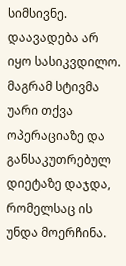სიმსივნე. დაავადება არ იყო სასიკვდილო. მაგრამ სტივმა უარი თქვა ოპერაციაზე და განსაკუთრებულ დიეტაზე დაჯდა, რომელსაც ის უნდა მოერჩინა.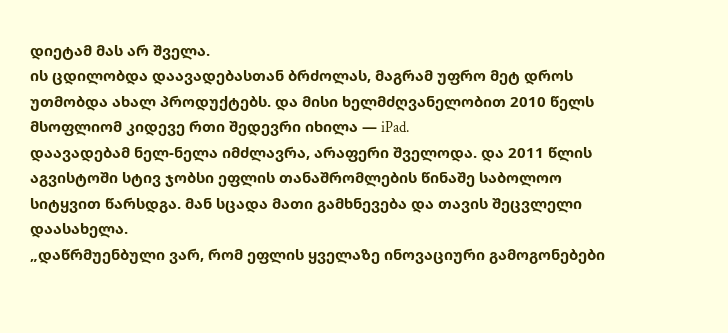დიეტამ მას არ შველა.
ის ცდილობდა დაავადებასთან ბრძოლას, მაგრამ უფრო მეტ დროს უთმობდა ახალ პროდუქტებს. და მისი ხელმძღვანელობით 2010 წელს მსოფლიომ კიდევე რთი შედევრი იხილა — iPad.
დაავადებამ ნელ-ნელა იმძლავრა, არაფერი შველოდა. და 2011 წლის აგვისტოში სტივ ჯობსი ეფლის თანაშრომლების წინაშე საბოლოო სიტყვით წარსდგა. მან სცადა მათი გამხნევება და თავის შეცვლელი დაასახელა.
„დაწრმუენბული ვარ, რომ ეფლის ყველაზე ინოვაციური გამოგონებები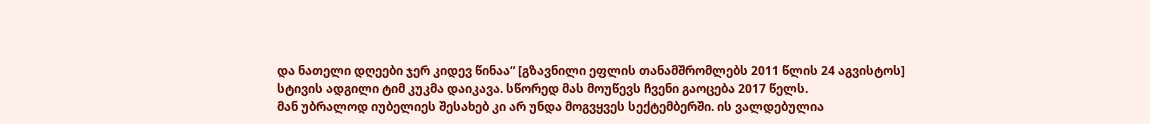და ნათელი დღეები ჯერ კიდევ წინაა“ [გზავნილი ეფლის თანამშრომლებს 2011 წლის 24 აგვისტოს]
სტივის ადგილი ტიმ კუკმა დაიკავა. სწორედ მას მოუწევს ჩვენი გაოცება 2017 წელს.
მან უბრალოდ იუბელიეს შესახებ კი არ უნდა მოგვყვეს სექტემბერში. ის ვალდებულია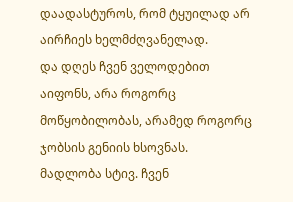დაადასტუროს, რომ ტყუილად არ აირჩიეს ხელმძღვანელად.
და დღეს ჩვენ ველოდებით აიფონს, არა როგორც მოწყობილობას, არამედ როგორც ჯობსის გენიის ხსოვნას.
მადლობა სტივ. ჩვენ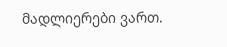მადლიერები ვართ.